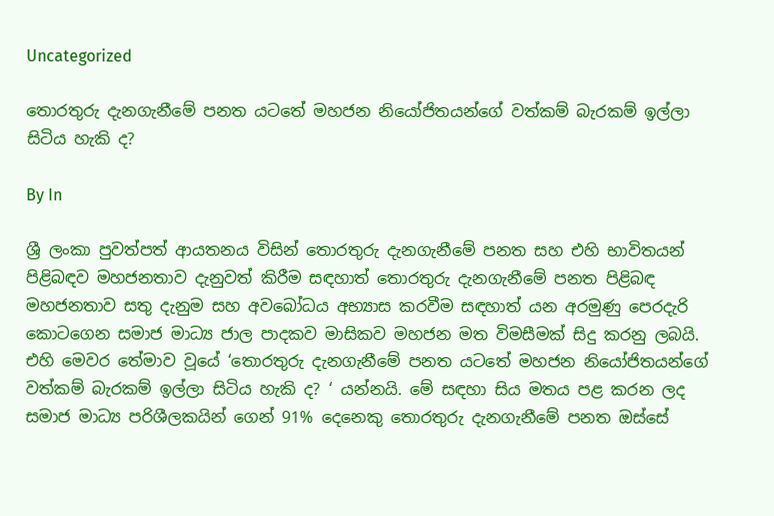Uncategorized

තොරතුරු දැනගැනීමේ පනත යටතේ මහජන නියෝජිතයන්ගේ වත්කම් බැරකම් ඉල්ලා සිටිය හැකි ද?

By In

ශ්‍රී ලංකා පුවත්පත් ආයතනය විසින් තොරතුරු දැනගැනීමේ පනත සහ එහි භාවිතයන් පිළිබඳව මහජනතාව දැනුවත් කිරීම සඳහාත් තොරතුරු දැනගැනීමේ පනත පිළිබඳ මහජනතාව සතු දැනුම සහ අවබෝධය අභ්‍යාස කරවීම සඳහාත් යන අරමුණු පෙරදැරි කොටගෙන සමාජ මාධ්‍ය ජාල පාදකව මාසිකව මහජන මත විමසීමක් සිදු කරනු ලබයි.  එහි මෙවර තේමාව වූයේ ‘තොරතුරු දැනගැනීමේ පනත යටතේ මහජන නියෝජිතයන්ගේ වත්කම් බැරකම් ඉල්ලා සිටිය හැකි ද? ‘ යන්නයි. මේ සඳහා සිය මතය පළ කරන ලද සමාජ මාධ්‍ය පරිශීලකයින් ගෙන් 91% දෙනෙකු තොරතුරු දැනගැනීමේ පනත ඔස්සේ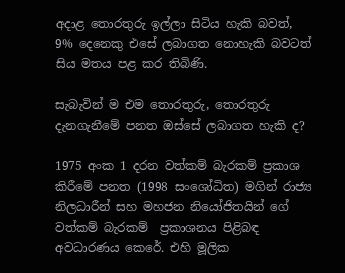අදාළ තොරතුරු ඉල්ලා සිටිය හැකි බවත්, 9% දෙනෙකු එසේ ලබාගත නොහැකි බවටත් සිය මතය පළ කර තිබිණි.

සැබැවින් ම එම තොරතුරු, තොරතුරු දැනගැනීමේ පනත ඔස්සේ ලබාගත හැකි ද?

1975 අංක 1 දරන වත්කම් බැරකම් ප්‍රකාශ කිරීමේ පනත (1998 සංශෝධිත) මගින් රාජ්‍ය නිලධාරීන් සහ මහජන නියෝජිතයින් ගේ වත්කම් බැරකම්  ප්‍රකාශනය පිළිබඳ අවධාරණය කෙරේ. එහි මූලික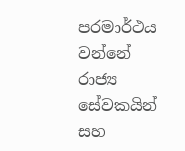පරමාර්ථය වන්නේ රාජ්‍ය සේවකයින් සහ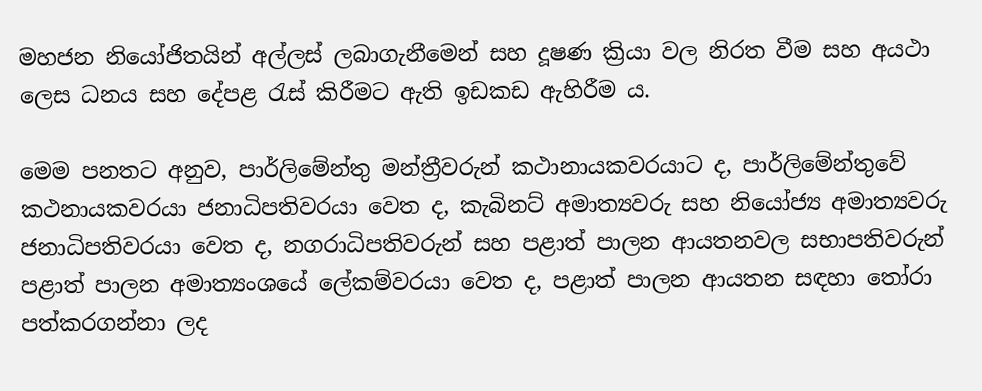මහජන නියෝජිතයින් අල්ලස් ලබාගැනීමෙන් සහ දූෂණ ක්‍රියා වල නිරත වීම සහ අයථා ලෙස ධනය සහ දේපළ රැස් කිරීමට ඇති ඉඩකඩ ඇහිරීම ය.

මෙම පනතට අනුව, පාර්ලිමේන්තු මන්ත්‍රීවරුන් කථානායකවරයාට ද, පාර්ලිමේන්තුවේ  කථනායකවරයා ජනාධිපතිවරයා වෙත ද, කැබිනට් අමාත්‍යවරු සහ නියෝජ්‍ය අමාත්‍යවරු ජනාධිපතිවරයා වෙත ද, නගරාධිපතිවරුන් සහ පළාත් පාලන ආයතනවල සභාපතිවරුන් පළාත් පාලන අමාත්‍යංශයේ ලේකම්වරයා වෙත ද, පළාත් පාලන ආයතන සඳහා තෝරා පත්කරගන්නා ලද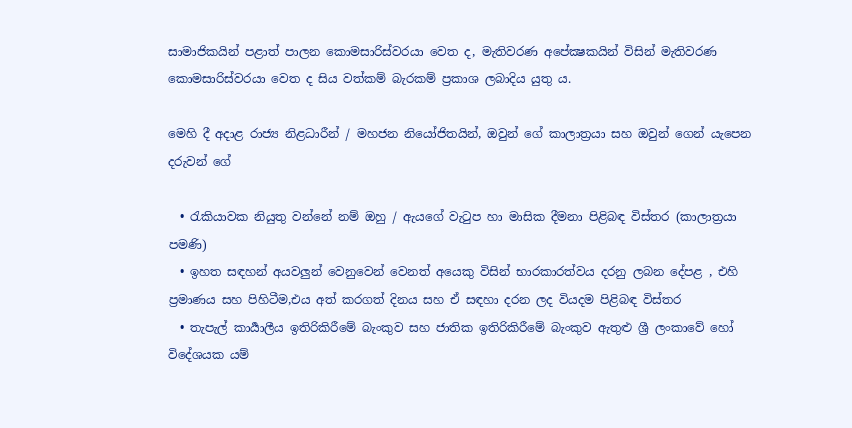සාමාජිකයින් පළාත් පාලන කොමසාරිස්වරයා වෙත ද, මැතිවරණ අපේක්‍ෂකයින් විසින් මැතිවරණ කොමසාරිස්වරයා වෙත ද සිය වත්කම් බැරකම් ප්‍රකාශ ලබාදිය යුතු ය.

මෙහි දී අදාළ රාජ්‍ය නිළධාරීන් / මහජන නියෝජිතයින්, ඔවුන් ගේ කාලාත්‍රයා සහ ඔවුන් ගෙන් යැපෙන දරුවන් ගේ

  • රැකියාවක නියුතු වන්නේ නම් ඔහු / ඇයගේ වැටුප හා මාසික දීමනා පිළිබඳ විස්තර (කාලාත්‍රයා  පමණි)
  • ඉහත සඳහන් අයවලුන් වෙනුවෙන් වෙනත් අයෙකු විසින් භාරකාරත්වය දරනු ලබන දේපළ , එහි ප්‍රමාණය සහ පිහිටීම,එය අත් කරගත් දිනය සහ ඒ සඳහා දරන ලද වියදම පිළිබඳ විස්තර
  • තැපැල් කාර්‍යාලීය ඉතිරිකිරීමේ බැංකුව සහ ජාතික ඉතිරිකිරීමේ බැංකුව ඇතුළු ශ්‍රී ලංකාවේ හෝ විදේශයක යම්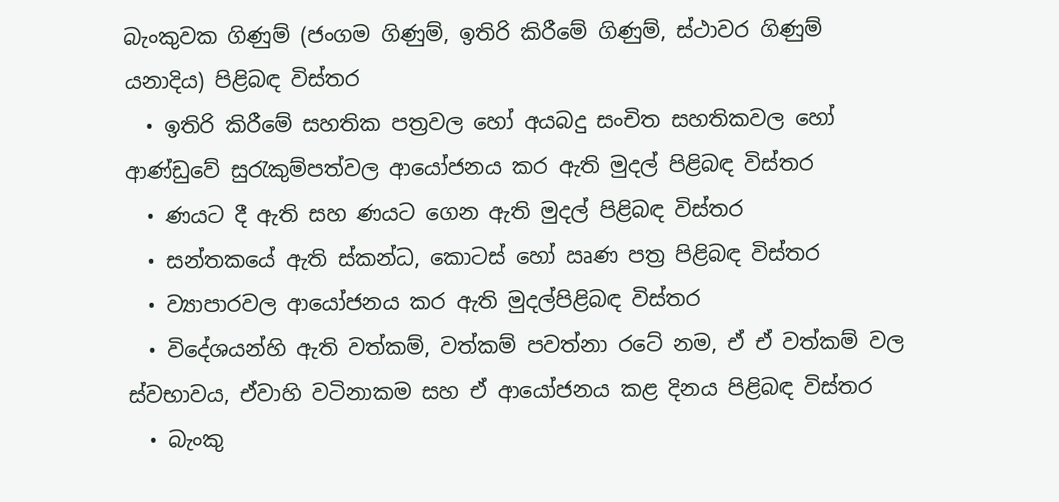බැංකුවක ගිණුම් (ජංගම ගිණුම්, ඉතිරි කිරීමේ ගිණුම්, ස්ථාවර ගිණුම් යනාදිය) පිළිබඳ විස්තර
  • ඉතිරි කිරීමේ සහතික පත්‍රවල හෝ අයබදු සංචිත සහතිකවල හෝ ආණ්ඩුවේ සුරැකුම්පත්වල ආයෝජනය කර ඇති මුදල් පිළිබඳ විස්තර
  • ණයට දී ඇති සහ ණයට ගෙන ඇති මුදල් පිළිබඳ විස්තර
  • සන්තකයේ ඇති ස්කන්ධ, කොටස් හෝ ඍණ පත්‍ර පිළිබඳ විස්තර
  • ව්‍යාපාරවල ආයෝජනය කර ඇති මුදල්පිළිබඳ විස්තර
  • විදේශයන්හි ඇති වත්කම්, වත්කම් පවත්නා රටේ නම, ඒ ඒ වත්කම් වල ස්වභාවය, ඒවාහි වටිනාකම සහ ඒ ආයෝජනය කළ දිනය පිළිබඳ විස්තර
  • බැංකු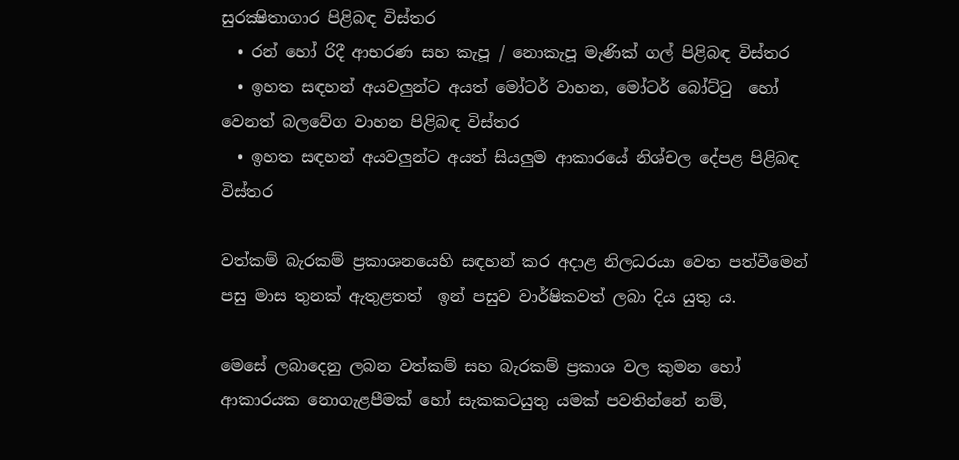සුරක්‍ෂිතාගාර පිළිබඳ විස්තර
  • රන් හෝ රිදී ආභරණ සහ කැපූ / නොකැපූ මැණික් ගල් පිළිබඳ විස්තර
  • ඉහත සඳහන් අයවලුන්ට අයත් මෝටර් වාහන, මෝටර් බෝට්ටු  හෝ වෙනත් බලවේග වාහන පිළිබඳ විස්තර
  • ඉහත සඳහන් අයවලුන්ට අයත් සියලුම ආකාරයේ නිශ්චල දේපළ පිළිබඳ විස්තර

වත්කම් බැරකම් ප්‍රකාශනයෙහි සඳහන් කර අදාළ නිලධරයා වෙත පත්වීමෙන් පසු මාස තුනක් ඇතුළතත්  ඉන් පසුව වාර්ෂිකවත් ලබා දිය යුතු ය.

මෙසේ ලබාදෙනු ලබන වත්කම් සහ බැරකම් ප්‍රකාශ වල කුමන හෝ ආකාරයක නොගැළපීමක් හෝ සැකකටයුතු යමක් පවතින්නේ නම්,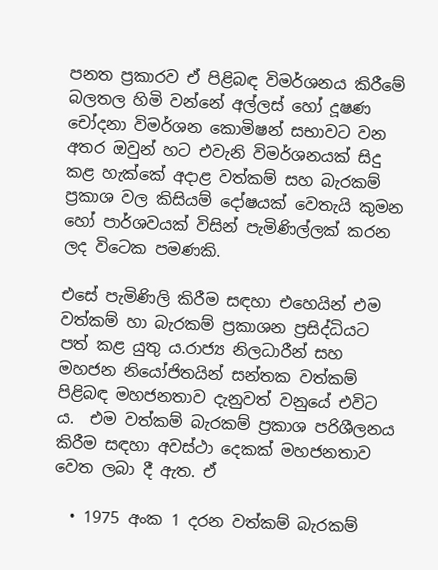පනත ප්‍රකාරව ඒ පිළිබඳ විමර්ශනය කිරීමේ බලතල හිමි වන්නේ අල්ලස් හෝ දූෂණ චෝදනා විමර්ශන කොමිෂන් සභාවට වන අතර ඔවුන් හට එවැනි විමර්ශනයක් සිදු කළ හැක්කේ අදාළ වත්කම් සහ බැරකම් ප්‍රකාශ වල කිසියම් දෝෂයක් වෙතැයි කුමන හෝ පාර්ශවයක් විසින් පැමිණිල්ලක් කරන ලද විටෙක පමණකි.

එසේ පැමිණිලි කිරීම සඳහා එහෙයින් එම වත්කම් හා බැරකම් ප්‍රකාශන ප්‍රසිද්ධියට පත් කළ යුතු ය.රාජ්‍ය නිලධාරීන් සහ මහජන නියෝජිතයින් සන්තක වත්කම් පිළිබඳ මහජනතාව දැනුවත් වනුයේ එවිට ය.  එම වත්කම් බැරකම් ප්‍රකාශ පරිශීලනය කිරීම සඳහා අවස්ථා දෙකක් මහජනතාව වෙත ලබා දී ඇත. ඒ

  • 1975 අංක 1 දරන වත්කම් බැරකම්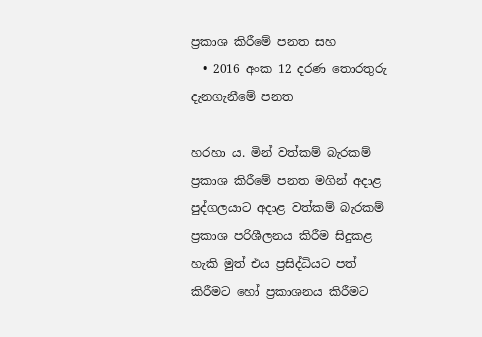ප්‍රකාශ කිරීමේ පනත සහ
  • 2016 අංක 12 දරණ තොරතුරු දැනගැනීමේ පනත

හරහා ය. මින් වත්කම් බැරකම් ප්‍රකාශ කිරීමේ පනත මගින් අදාළ පුද්ගලයාට අදාළ වත්කම් බැරකම් ප්‍රකාශ පරිශීලනය කිරීම සිදුකළ හැකි මුත් එය ප්‍රසිද්ධියට පත් කිරීමට හෝ ප්‍රකාශනය කිරීමට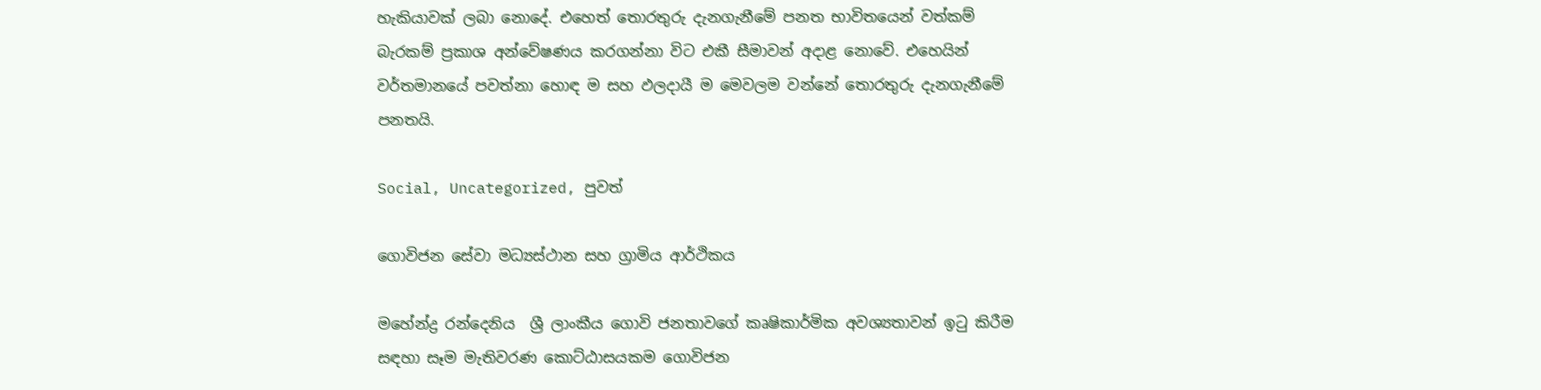හැකියාවක් ලබා නොදේ. එහෙත් තොරතුරු දැනගැනීමේ පනත භාවිතයෙන් වත්කම් බැරකම් ප්‍රකාශ අන්වේෂණය කරගන්නා විට එකී සීමාවන් අදාළ නොවේ. එහෙයින් වර්තමානයේ පවත්නා හොඳ ම සහ ඵලදායී ම මෙවලම වන්නේ තොරතුරු දැනගැනීමේ පනතයි.

Social, Uncategorized, පුවත්

ගොවිජන සේවා මධ්‍යස්ථාන සහ ග්‍රාමිය ආර්ථිකය

මහේන්ද්‍ර රන්දෙනිය  ශ්‍රී ලාංකීය ගොවි ජනතාවගේ කෘෂිකාර්මික අවශ්‍යතාවන් ඉටු කිරීම සඳහා සෑම මැතිවරණ කොට්ඨාසයකම ගොවිජන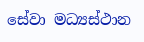සේවා මධ්‍යස්ථාන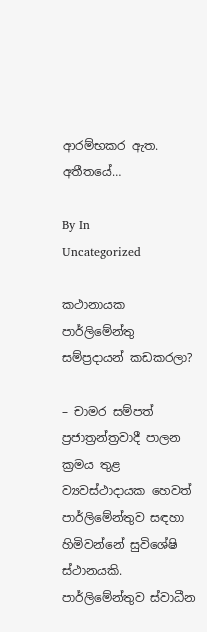ආරම්භකර ඇත. අතීතයේ…

By In
Uncategorized

කථානායක පාර්ලිමේන්තු සම්ප්‍රදායන් කඩකරලා?

– චාමර සම්පත් ප්‍රජාත්‍රන්ත්‍රවාදී පාලන ක්‍රමය තුළ ව්‍යවස්ථාදායක හෙවත් පාර්ලිමේන්තුව සඳහා හිමිවන්නේ සුවිශේෂි ස්ථානයකි. පාර්ලිමේන්තුව ස්වාධීන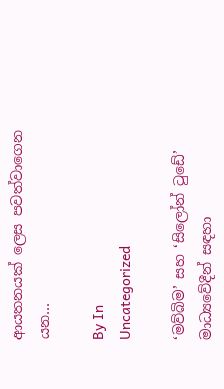ආයතනයක් ලෙස පවත්වාගෙන යන…

By In
Uncategorized

‘මව්බිම’ සහ ‘සිලෝන් ටුඩේ’ මාධ්‍යවේදීන් සඳහා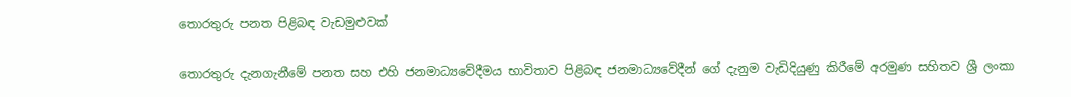තොරතුරු පනත පිළිබඳ වැඩමුළුවක්

තොරතුරු දැනගැනීමේ පනත සහ එහි ජනමාධ්‍යවේදීමය භාවිතාව පිළිබඳ ජනමාධ්‍යවේදීන් ගේ දැනුම වැඩිදියුණු කිරීමේ අරමුණ සහිතව ශ්‍රී ලංකා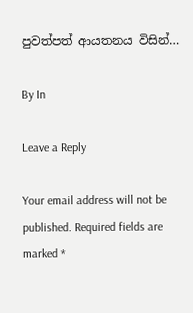පුවත්පත් ආයතනය විසින්…

By In

Leave a Reply

Your email address will not be published. Required fields are marked *